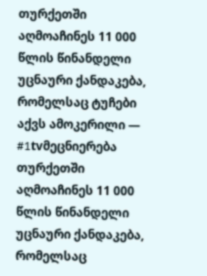თურქეთში აღმოაჩინეს 11 000 წლის წინანდელი უცნაური ქანდაკება, რომელსაც ტუჩები აქვს ამოკერილი — #1tvმეცნიერება
თურქეთში აღმოაჩინეს 11 000 წლის წინანდელი უცნაური ქანდაკება, რომელსაც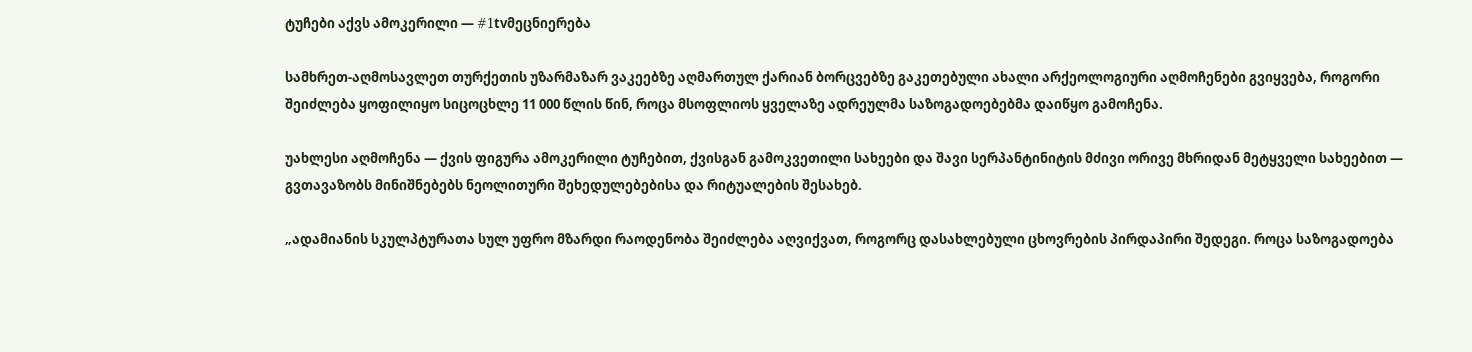ტუჩები აქვს ამოკერილი — #1tvმეცნიერება

სამხრეთ-აღმოსავლეთ თურქეთის უზარმაზარ ვაკეებზე აღმართულ ქარიან ბორცვებზე გაკეთებული ახალი არქეოლოგიური აღმოჩენები გვიყვება, როგორი შეიძლება ყოფილიყო სიცოცხლე 11 000 წლის წინ, როცა მსოფლიოს ყველაზე ადრეულმა საზოგადოებებმა დაიწყო გამოჩენა.

უახლესი აღმოჩენა — ქვის ფიგურა ამოკერილი ტუჩებით, ქვისგან გამოკვეთილი სახეები და შავი სერპანტინიტის მძივი ორივე მხრიდან მეტყველი სახეებით — გვთავაზობს მინიშნებებს ნეოლითური შეხედულებებისა და რიტუალების შესახებ.

„ადამიანის სკულპტურათა სულ უფრო მზარდი რაოდენობა შეიძლება აღვიქვათ, როგორც დასახლებული ცხოვრების პირდაპირი შედეგი. როცა საზოგადოება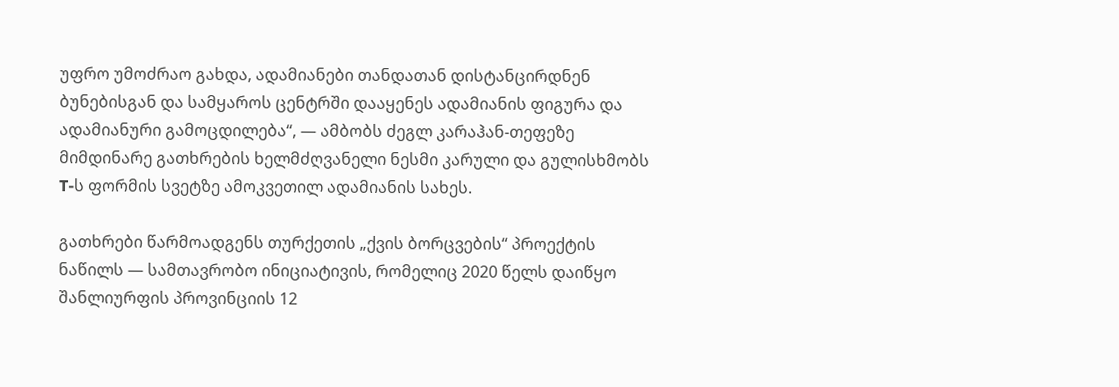უფრო უმოძრაო გახდა, ადამიანები თანდათან დისტანცირდნენ ბუნებისგან და სამყაროს ცენტრში დააყენეს ადამიანის ფიგურა და ადამიანური გამოცდილება“, — ამბობს ძეგლ კარაჰან-თეფეზე მიმდინარე გათხრების ხელმძღვანელი ნესმი კარული და გულისხმობს T-ს ფორმის სვეტზე ამოკვეთილ ადამიანის სახეს.

გათხრები წარმოადგენს თურქეთის „ქვის ბორცვების“ პროექტის ნაწილს — სამთავრობო ინიციატივის, რომელიც 2020 წელს დაიწყო შანლიურფის პროვინციის 12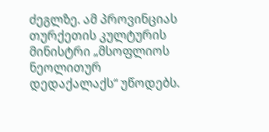ძეგლზე. ამ პროვინციას თურქეთის კულტურის მინისტრი „მსოფლიოს ნეოლითურ დედაქალაქს“ უწოდებს.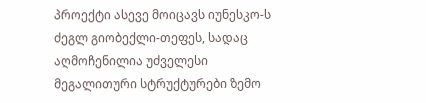პროექტი ასევე მოიცავს იუნესკო-ს ძეგლ გიობექლი-თეფეს, სადაც აღმოჩენილია უძველესი მეგალითური სტრუქტურები ზემო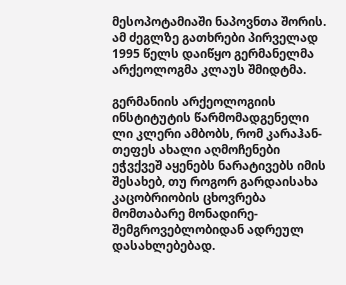მესოპოტამიაში ნაპოვნთა შორის. ამ ძეგლზე გათხრები პირველად 1995 წელს დაიწყო გერმანელმა არქეოლოგმა კლაუს შმიდტმა.

გერმანიის არქეოლოგიის ინსტიტუტის წარმომადგენელი ლი კლერი ამბობს, რომ კარაჰან-თეფეს ახალი აღმოჩენები ეჭვქვეშ აყენებს ნარატივებს იმის შესახებ, თუ როგორ გარდაისახა კაცობრიობის ცხოვრება მომთაბარე მონადირე-შემგროვებლობიდან ადრეულ დასახლებებად.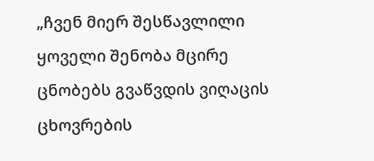„ჩვენ მიერ შესწავლილი ყოველი შენობა მცირე ცნობებს გვაწვდის ვიღაცის ცხოვრების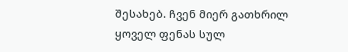შესახებ. ჩვენ მიერ გათხრილ ყოველ ფენას სულ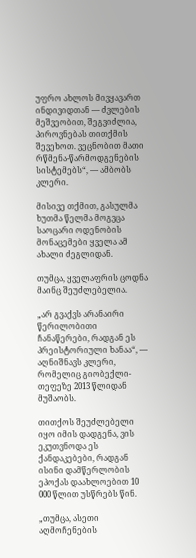უფრო ახლოს მივყავართ ინდივიდთან — ძვლების მეშვეობით, შეგვიძლია, პიროვნებას თითქმის შევეხოთ. ვეცნობით მათი რწმენა-წარმოდგენების სისტემებს“, — ამბობს კლერი.

მისივე თქმით, გასულმა ხუთმა წელმა მოგვცა საოცარი ოდენობის მონაცემები ყველა ამ ახალი ძეგლიდან.

თუმცა, ყველაფრის ცოდნა მაინც შეუძლებელია.

„არ გვაქვს არანაირი წერილობითი ჩანაწერები, რადგან ეს პრეისტორიული ხანაა“, — აღნიშნავს კლერი, რომელიც გიობექლი-თეფეზე 2013 წლიდან მუშაობს.

თითქოს შეუძლებელი იყო იმის დადგენა, ვის ეკუთვნოდა ეს ქანდაკებები, რადგან ისინი დამწერლობის ეპოქას დაახლოებით 10 000 წლით უსწრებს წინ.

„თუმცა, ასეთი აღმოჩენების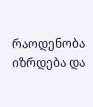რაოდენობა იზრდება და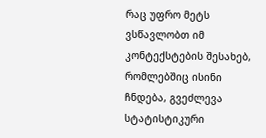რაც უფრო მეტს ვსწავლობთ იმ კონტექსტების შესახებ, რომლებშიც ისინი ჩნდება, გვეძლევა სტატისტიკური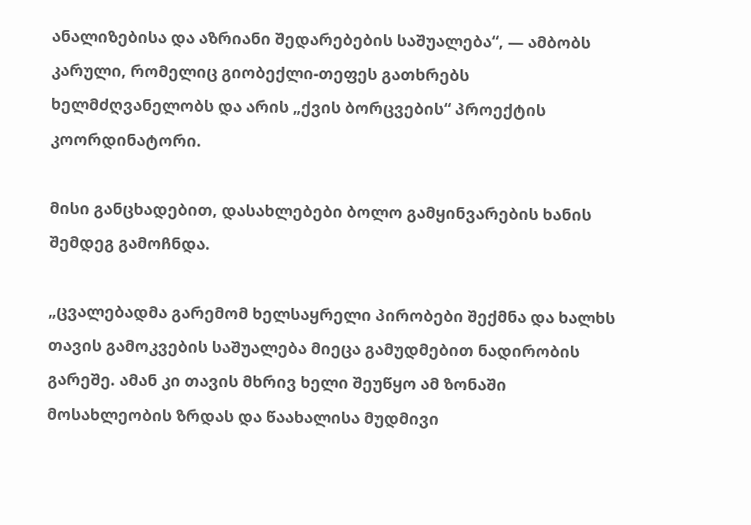ანალიზებისა და აზრიანი შედარებების საშუალება“, — ამბობს კარული, რომელიც გიობექლი-თეფეს გათხრებს ხელმძღვანელობს და არის „ქვის ბორცვების“ პროექტის კოორდინატორი.

მისი განცხადებით, დასახლებები ბოლო გამყინვარების ხანის შემდეგ გამოჩნდა.

„ცვალებადმა გარემომ ხელსაყრელი პირობები შექმნა და ხალხს თავის გამოკვების საშუალება მიეცა გამუდმებით ნადირობის გარეშე. ამან კი თავის მხრივ ხელი შეუწყო ამ ზონაში მოსახლეობის ზრდას და წაახალისა მუდმივი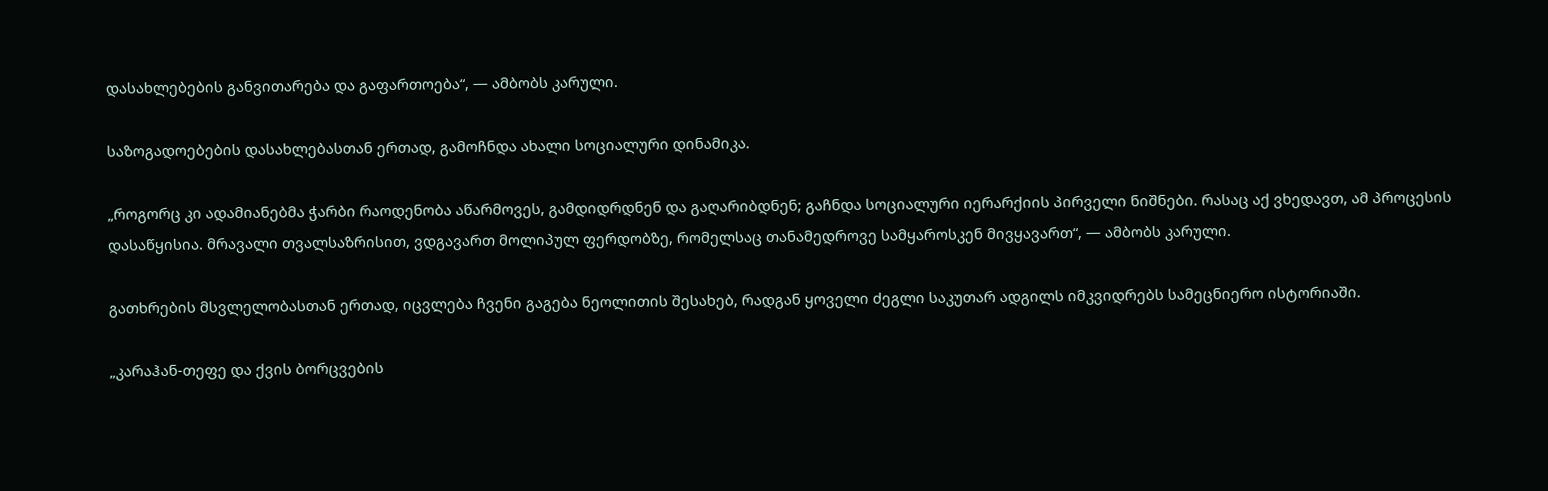დასახლებების განვითარება და გაფართოება“, — ამბობს კარული.

საზოგადოებების დასახლებასთან ერთად, გამოჩნდა ახალი სოციალური დინამიკა.

„როგორც კი ადამიანებმა ჭარბი რაოდენობა აწარმოვეს, გამდიდრდნენ და გაღარიბდნენ; გაჩნდა სოციალური იერარქიის პირველი ნიშნები. რასაც აქ ვხედავთ, ამ პროცესის დასაწყისია. მრავალი თვალსაზრისით, ვდგავართ მოლიპულ ფერდობზე, რომელსაც თანამედროვე სამყაროსკენ მივყავართ“, — ამბობს კარული.

გათხრების მსვლელობასთან ერთად, იცვლება ჩვენი გაგება ნეოლითის შესახებ, რადგან ყოველი ძეგლი საკუთარ ადგილს იმკვიდრებს სამეცნიერო ისტორიაში.

„კარაჰან-თეფე და ქვის ბორცვების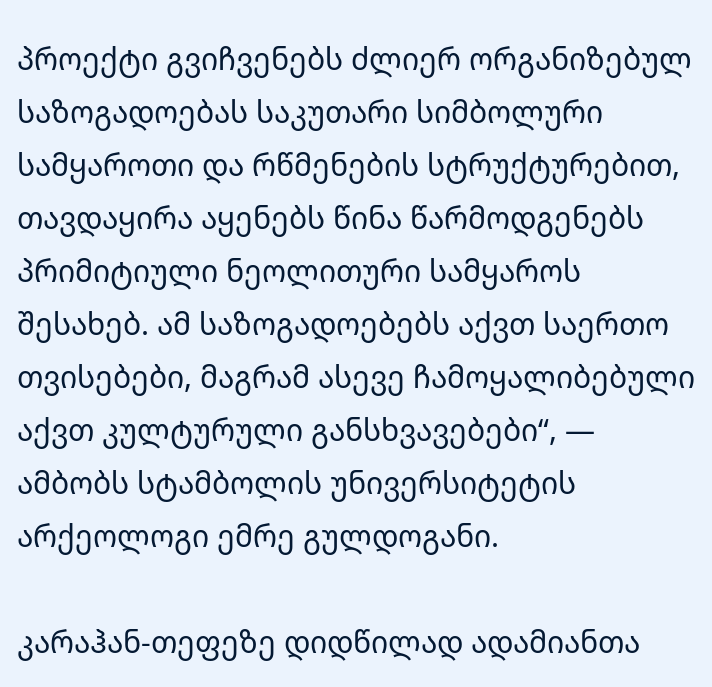პროექტი გვიჩვენებს ძლიერ ორგანიზებულ საზოგადოებას საკუთარი სიმბოლური სამყაროთი და რწმენების სტრუქტურებით, თავდაყირა აყენებს წინა წარმოდგენებს პრიმიტიული ნეოლითური სამყაროს შესახებ. ამ საზოგადოებებს აქვთ საერთო თვისებები, მაგრამ ასევე ჩამოყალიბებული აქვთ კულტურული განსხვავებები“, — ამბობს სტამბოლის უნივერსიტეტის არქეოლოგი ემრე გულდოგანი.

კარაჰან-თეფეზე დიდწილად ადამიანთა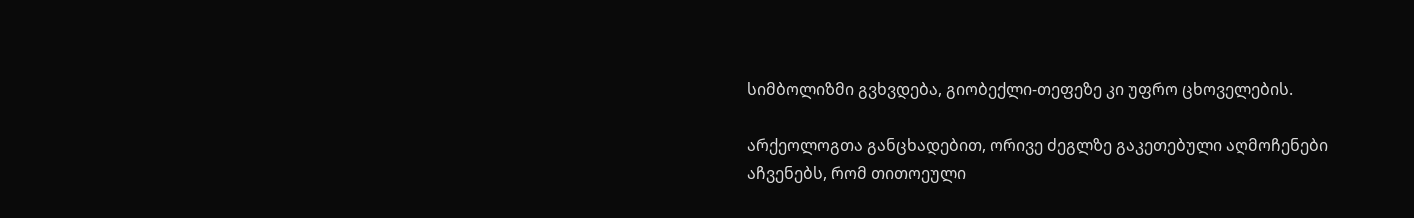სიმბოლიზმი გვხვდება, გიობექლი-თეფეზე კი უფრო ცხოველების.

არქეოლოგთა განცხადებით, ორივე ძეგლზე გაკეთებული აღმოჩენები აჩვენებს, რომ თითოეული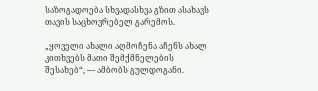საზოგადოება სხვადასხვა გზით ასახავს თავის საცხოვრებელ გარემოს.

„ყოველი ახალი აღმოჩენა აჩენს ახალ კითხვებს მათი შემქმნელების შესახებ“, — ამბობს გულდოგანი.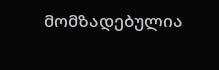მომზადებულია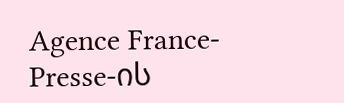Agence France-Presse-ის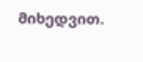მიხედვით.